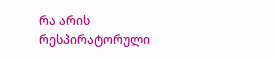რა არის რესპირატორული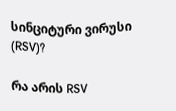სინციტური ვირუსი (RSV)?

რა არის RSV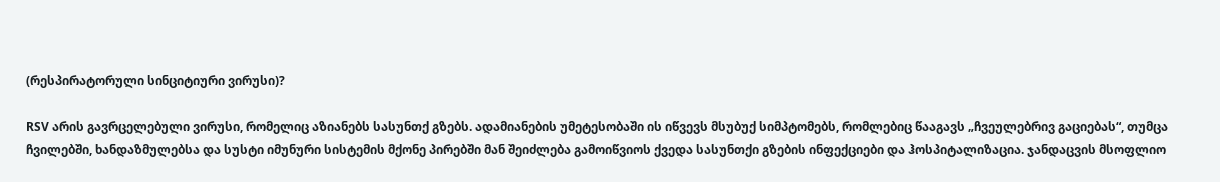(რესპირატორული სინციტიური ვირუსი)?

RSV არის გავრცელებული ვირუსი, რომელიც აზიანებს სასუნთქ გზებს. ადამიანების უმეტესობაში ის იწვევს მსუბუქ სიმპტომებს, რომლებიც წააგავს „ჩვეულებრივ გაციებას“, თუმცა ჩვილებში, ხანდაზმულებსა და სუსტი იმუნური სისტემის მქონე პირებში მან შეიძლება გამოიწვიოს ქვედა სასუნთქი გზების ინფექციები და ჰოსპიტალიზაცია. ჯანდაცვის მსოფლიო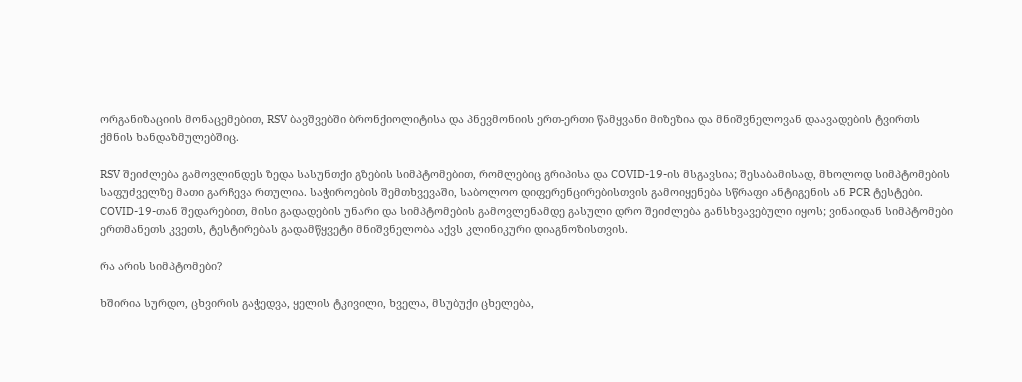ორგანიზაციის მონაცემებით, RSV ბავშვებში ბრონქიოლიტისა და პნევმონიის ერთ-ერთი წამყვანი მიზეზია და მნიშვნელოვან დაავადების ტვირთს ქმნის ხანდაზმულებშიც.

RSV შეიძლება გამოვლინდეს ზედა სასუნთქი გზების სიმპტომებით, რომლებიც გრიპისა და COVID-19-ის მსგავსია; შესაბამისად, მხოლოდ სიმპტომების საფუძველზე მათი გარჩევა რთულია. საჭიროების შემთხვევაში, საბოლოო დიფერენცირებისთვის გამოიყენება სწრაფი ანტიგენის ან PCR ტესტები. COVID-19-თან შედარებით, მისი გადადების უნარი და სიმპტომების გამოვლენამდე გასული დრო შეიძლება განსხვავებული იყოს; ვინაიდან სიმპტომები ერთმანეთს კვეთს, ტესტირებას გადამწყვეტი მნიშვნელობა აქვს კლინიკური დიაგნოზისთვის.

რა არის სიმპტომები?

ხშირია სურდო, ცხვირის გაჭედვა, ყელის ტკივილი, ხველა, მსუბუქი ცხელება,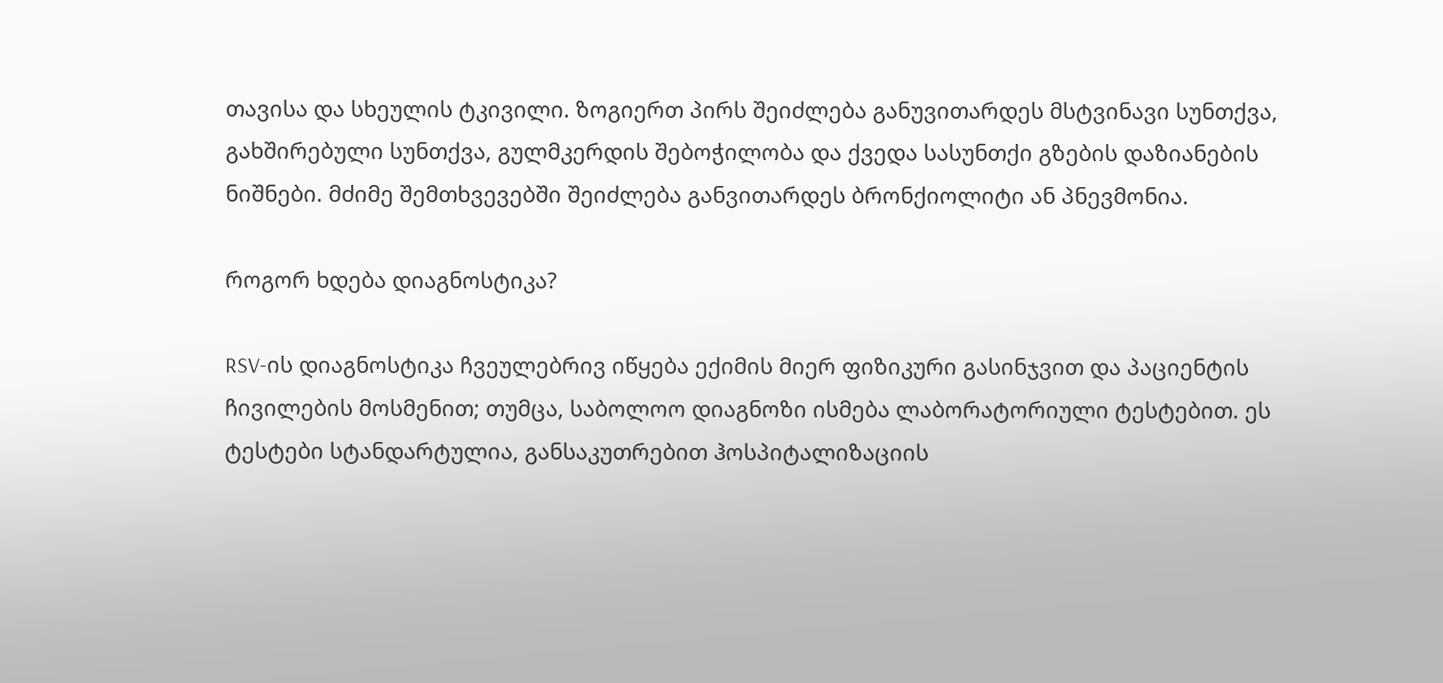თავისა და სხეულის ტკივილი. ზოგიერთ პირს შეიძლება განუვითარდეს მსტვინავი სუნთქვა, გახშირებული სუნთქვა, გულმკერდის შებოჭილობა და ქვედა სასუნთქი გზების დაზიანების ნიშნები. მძიმე შემთხვევებში შეიძლება განვითარდეს ბრონქიოლიტი ან პნევმონია.

როგორ ხდება დიაგნოსტიკა?

RSV-ის დიაგნოსტიკა ჩვეულებრივ იწყება ექიმის მიერ ფიზიკური გასინჯვით და პაციენტის ჩივილების მოსმენით; თუმცა, საბოლოო დიაგნოზი ისმება ლაბორატორიული ტესტებით. ეს ტესტები სტანდარტულია, განსაკუთრებით ჰოსპიტალიზაციის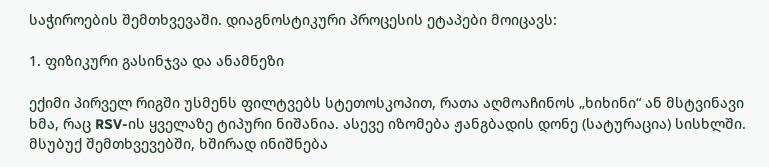საჭიროების შემთხვევაში. დიაგნოსტიკური პროცესის ეტაპები მოიცავს:

1. ფიზიკური გასინჯვა და ანამნეზი

ექიმი პირველ რიგში უსმენს ფილტვებს სტეთოსკოპით, რათა აღმოაჩინოს „ხიხინი“ ან მსტვინავი ხმა, რაც RSV-ის ყველაზე ტიპური ნიშანია. ასევე იზომება ჟანგბადის დონე (სატურაცია) სისხლში. მსუბუქ შემთხვევებში, ხშირად ინიშნება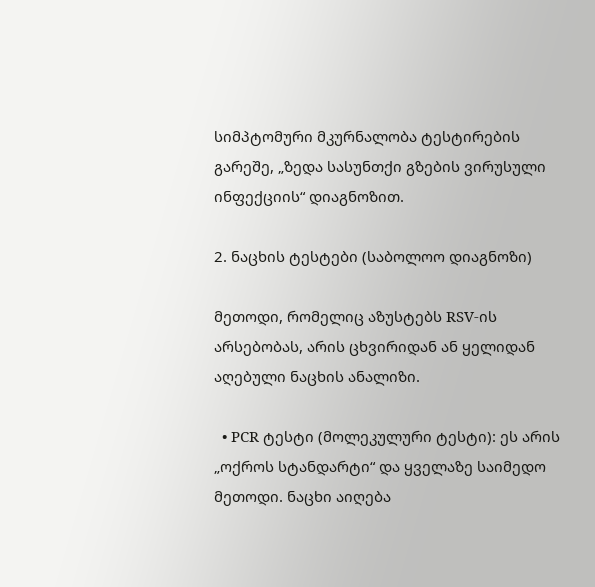სიმპტომური მკურნალობა ტესტირების გარეშე, „ზედა სასუნთქი გზების ვირუსული ინფექციის“ დიაგნოზით.

2. ნაცხის ტესტები (საბოლოო დიაგნოზი)

მეთოდი, რომელიც აზუსტებს RSV-ის არსებობას, არის ცხვირიდან ან ყელიდან აღებული ნაცხის ანალიზი.

  • PCR ტესტი (მოლეკულური ტესტი): ეს არის „ოქროს სტანდარტი“ და ყველაზე საიმედო მეთოდი. ნაცხი აიღება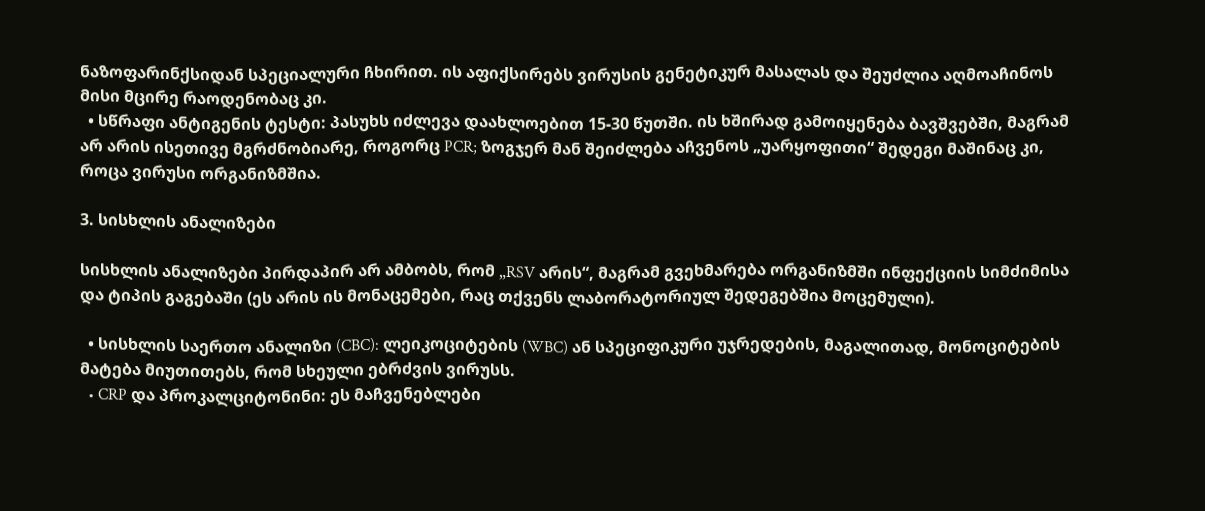ნაზოფარინქსიდან სპეციალური ჩხირით. ის აფიქსირებს ვირუსის გენეტიკურ მასალას და შეუძლია აღმოაჩინოს მისი მცირე რაოდენობაც კი.
  • სწრაფი ანტიგენის ტესტი: პასუხს იძლევა დაახლოებით 15-30 წუთში. ის ხშირად გამოიყენება ბავშვებში, მაგრამ არ არის ისეთივე მგრძნობიარე, როგორც PCR; ზოგჯერ მან შეიძლება აჩვენოს „უარყოფითი“ შედეგი მაშინაც კი, როცა ვირუსი ორგანიზმშია.

3. სისხლის ანალიზები

სისხლის ანალიზები პირდაპირ არ ამბობს, რომ „RSV არის“, მაგრამ გვეხმარება ორგანიზმში ინფექციის სიმძიმისა და ტიპის გაგებაში (ეს არის ის მონაცემები, რაც თქვენს ლაბორატორიულ შედეგებშია მოცემული).

  • სისხლის საერთო ანალიზი (CBC): ლეიკოციტების (WBC) ან სპეციფიკური უჯრედების, მაგალითად, მონოციტების მატება მიუთითებს, რომ სხეული ებრძვის ვირუსს.
  • CRP და პროკალციტონინი: ეს მაჩვენებლები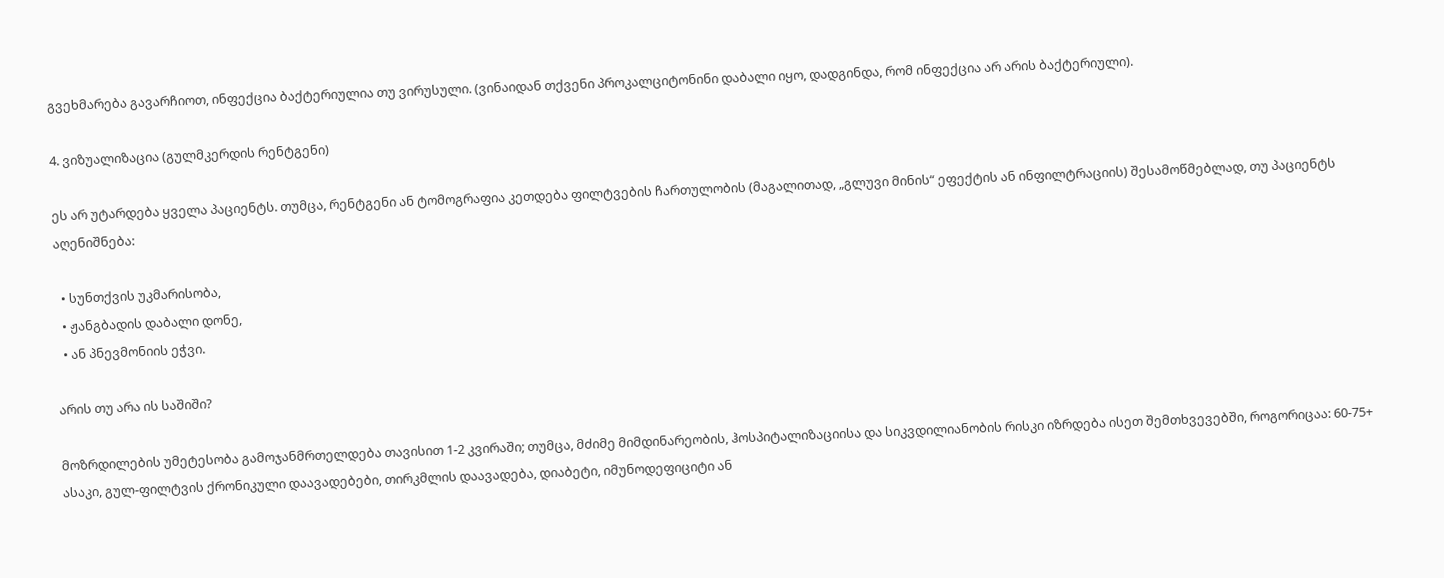გვეხმარება გავარჩიოთ, ინფექცია ბაქტერიულია თუ ვირუსული. (ვინაიდან თქვენი პროკალციტონინი დაბალი იყო, დადგინდა, რომ ინფექცია არ არის ბაქტერიული).

4. ვიზუალიზაცია (გულმკერდის რენტგენი)

ეს არ უტარდება ყველა პაციენტს. თუმცა, რენტგენი ან ტომოგრაფია კეთდება ფილტვების ჩართულობის (მაგალითად, „გლუვი მინის“ ეფექტის ან ინფილტრაციის) შესამოწმებლად, თუ პაციენტს აღენიშნება:

  • სუნთქვის უკმარისობა,
  • ჟანგბადის დაბალი დონე,
  • ან პნევმონიის ეჭვი.

არის თუ არა ის საშიში?

მოზრდილების უმეტესობა გამოჯანმრთელდება თავისით 1-2 კვირაში; თუმცა, მძიმე მიმდინარეობის, ჰოსპიტალიზაციისა და სიკვდილიანობის რისკი იზრდება ისეთ შემთხვევებში, როგორიცაა: 60-75+ ასაკი, გულ-ფილტვის ქრონიკული დაავადებები, თირკმლის დაავადება, დიაბეტი, იმუნოდეფიციტი ან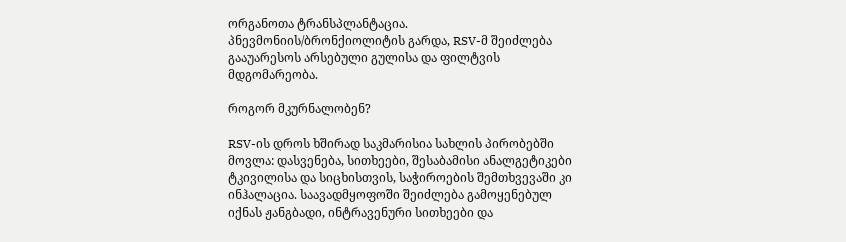ორგანოთა ტრანსპლანტაცია. პნევმონიის/ბრონქიოლიტის გარდა, RSV-მ შეიძლება გააუარესოს არსებული გულისა და ფილტვის მდგომარეობა.

როგორ მკურნალობენ?

RSV-ის დროს ხშირად საკმარისია სახლის პირობებში მოვლა: დასვენება, სითხეები, შესაბამისი ანალგეტიკები ტკივილისა და სიცხისთვის, საჭიროების შემთხვევაში კი ინჰალაცია. საავადმყოფოში შეიძლება გამოყენებულ იქნას ჟანგბადი, ინტრავენური სითხეები და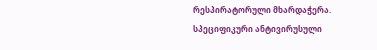რესპირატორული მხარდაჭერა. სპეციფიკური ანტივირუსული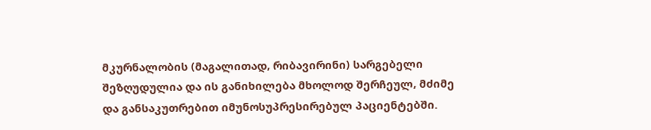მკურნალობის (მაგალითად, რიბავირინი) სარგებელი შეზღუდულია და ის განიხილება მხოლოდ შერჩეულ, მძიმე და განსაკუთრებით იმუნოსუპრესირებულ პაციენტებში.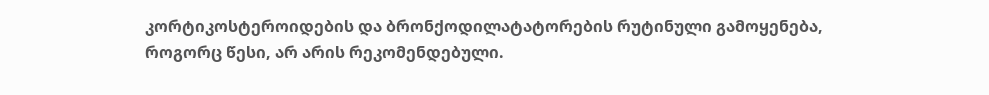კორტიკოსტეროიდების და ბრონქოდილატატორების რუტინული გამოყენება, როგორც წესი, არ არის რეკომენდებული.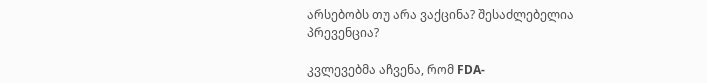არსებობს თუ არა ვაქცინა? შესაძლებელია პრევენცია?

კვლევებმა აჩვენა, რომ FDA-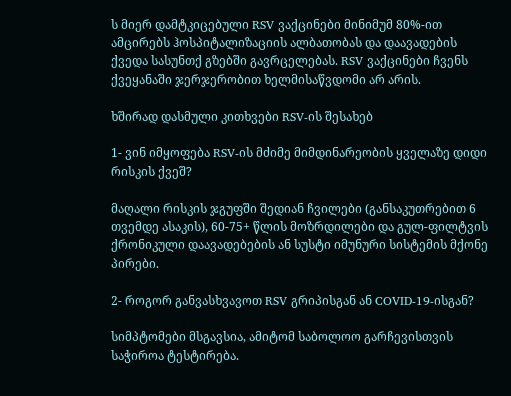ს მიერ დამტკიცებული RSV ვაქცინები მინიმუმ 80%-ით ამცირებს ჰოსპიტალიზაციის ალბათობას და დაავადების ქვედა სასუნთქ გზებში გავრცელებას. RSV ვაქცინები ჩვენს ქვეყანაში ჯერჯერობით ხელმისაწვდომი არ არის.

ხშირად დასმული კითხვები RSV-ის შესახებ

1- ვინ იმყოფება RSV-ის მძიმე მიმდინარეობის ყველაზე დიდი რისკის ქვეშ?

მაღალი რისკის ჯგუფში შედიან ჩვილები (განსაკუთრებით 6 თვემდე ასაკის), 60-75+ წლის მოზრდილები და გულ-ფილტვის ქრონიკული დაავადებების ან სუსტი იმუნური სისტემის მქონე პირები.

2- როგორ განვასხვავოთ RSV გრიპისგან ან COVID-19-ისგან?

სიმპტომები მსგავსია, ამიტომ საბოლოო გარჩევისთვის საჭიროა ტესტირება.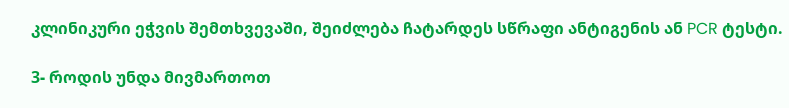კლინიკური ეჭვის შემთხვევაში, შეიძლება ჩატარდეს სწრაფი ანტიგენის ან PCR ტესტი.

3- როდის უნდა მივმართოთ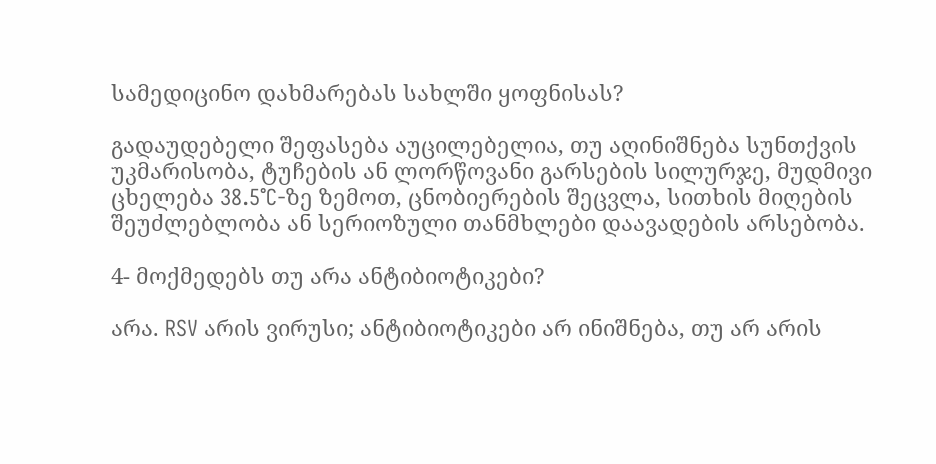სამედიცინო დახმარებას სახლში ყოფნისას?

გადაუდებელი შეფასება აუცილებელია, თუ აღინიშნება სუნთქვის უკმარისობა, ტუჩების ან ლორწოვანი გარსების სილურჯე, მუდმივი ცხელება 38.5°C-ზე ზემოთ, ცნობიერების შეცვლა, სითხის მიღების შეუძლებლობა ან სერიოზული თანმხლები დაავადების არსებობა.

4- მოქმედებს თუ არა ანტიბიოტიკები?

არა. RSV არის ვირუსი; ანტიბიოტიკები არ ინიშნება, თუ არ არის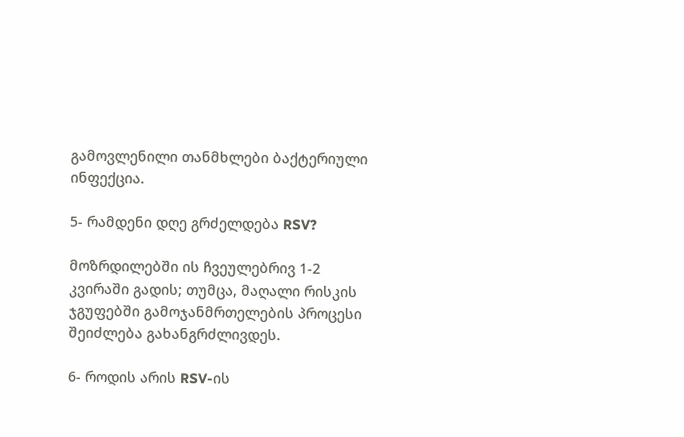გამოვლენილი თანმხლები ბაქტერიული ინფექცია.

5- რამდენი დღე გრძელდება RSV?

მოზრდილებში ის ჩვეულებრივ 1-2 კვირაში გადის; თუმცა, მაღალი რისკის ჯგუფებში გამოჯანმრთელების პროცესი შეიძლება გახანგრძლივდეს.

6- როდის არის RSV-ის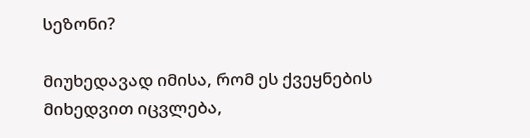სეზონი?

მიუხედავად იმისა, რომ ეს ქვეყნების მიხედვით იცვლება,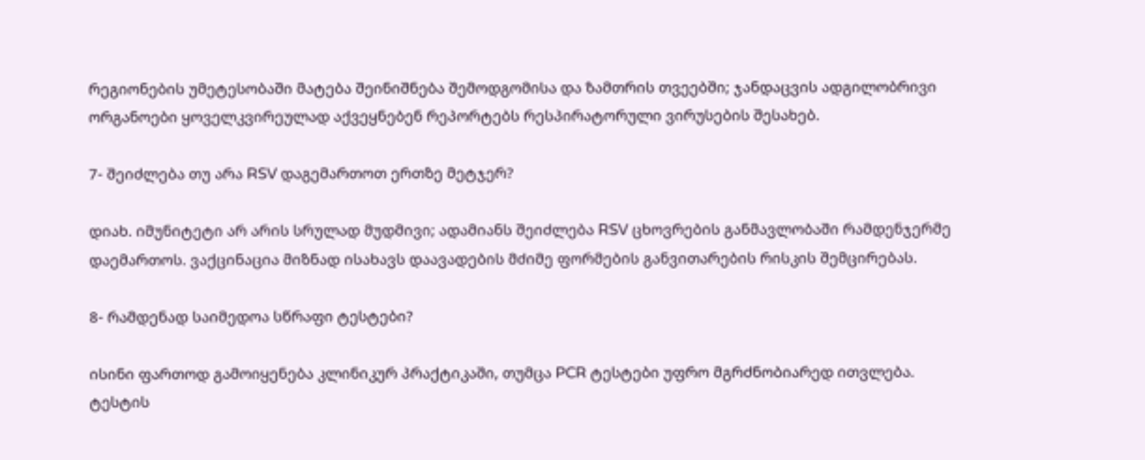რეგიონების უმეტესობაში მატება შეინიშნება შემოდგომისა და ზამთრის თვეებში; ჯანდაცვის ადგილობრივი ორგანოები ყოველკვირეულად აქვეყნებენ რეპორტებს რესპირატორული ვირუსების შესახებ.

7- შეიძლება თუ არა RSV დაგემართოთ ერთზე მეტჯერ?

დიახ. იმუნიტეტი არ არის სრულად მუდმივი; ადამიანს შეიძლება RSV ცხოვრების განმავლობაში რამდენჯერმე დაემართოს. ვაქცინაცია მიზნად ისახავს დაავადების მძიმე ფორმების განვითარების რისკის შემცირებას.

8- რამდენად საიმედოა სწრაფი ტესტები?

ისინი ფართოდ გამოიყენება კლინიკურ პრაქტიკაში, თუმცა PCR ტესტები უფრო მგრძნობიარედ ითვლება. ტესტის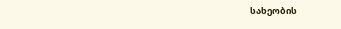სახეობის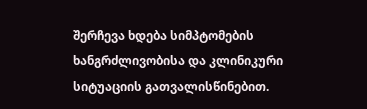შერჩევა ხდება სიმპტომების ხანგრძლივობისა და კლინიკური სიტუაციის გათვალისწინებით.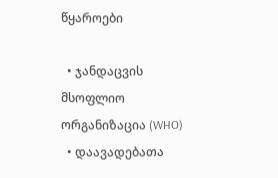წყაროები

  • ჯანდაცვის მსოფლიო ორგანიზაცია (WHO)
  • დაავადებათა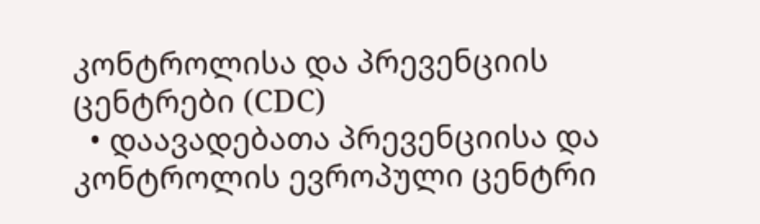კონტროლისა და პრევენციის ცენტრები (CDC)
  • დაავადებათა პრევენციისა და კონტროლის ევროპული ცენტრი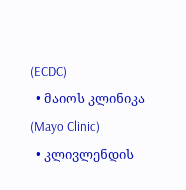(ECDC)
  • მაიოს კლინიკა (Mayo Clinic)
  • კლივლენდის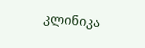კლინიკა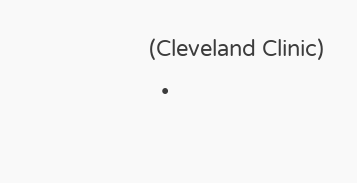(Cleveland Clinic)
  •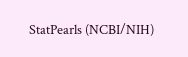StatPearls (NCBI/NIH)